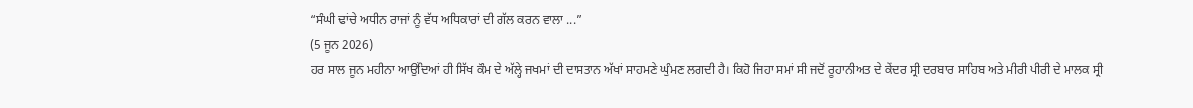“ਸੰਘੀ ਢਾਂਚੇ ਅਧੀਨ ਰਾਜਾਂ ਨੂੰ ਵੱਧ ਅਧਿਕਾਰਾਂ ਦੀ ਗੱਲ ਕਰਨ ਵਾਲਾ ...”
(5 ਜੂਨ 2026)
ਹਰ ਸਾਲ ਜੂਨ ਮਹੀਨਾ ਆਉਂਦਿਆਂ ਹੀ ਸਿੱਖ ਕੌਮ ਦੇ ਅੱਲ੍ਹੇ ਜਖਮਾਂ ਦੀ ਦਾਸਤਾਨ ਅੱਖਾਂ ਸਾਹਮਣੇ ਘੁੰਮਣ ਲਗਦੀ ਹੈ। ਕਿਹੋ ਜਿਹਾ ਸਮਾਂ ਸੀ ਜਦੋਂ ਰੂਹਾਨੀਅਤ ਦੇ ਕੇਂਦਰ ਸ੍ਰੀ ਦਰਬਾਰ ਸਾਹਿਬ ਅਤੇ ਮੀਰੀ ਪੀਰੀ ਦੇ ਮਾਲਕ ਸ੍ਰੀ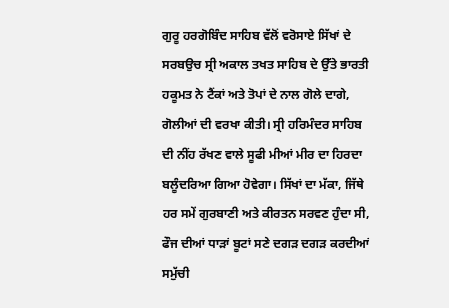ਗੁਰੂ ਹਰਗੋਬਿੰਦ ਸਾਹਿਬ ਵੱਲੋਂ ਵਰੋਸਾਏ ਸਿੱਖਾਂ ਦੇ ਸਰਬਉਚ ਸ੍ਰੀ ਅਕਾਲ ਤਖਤ ਸਾਹਿਬ ਦੇ ਉੱਤੇ ਭਾਰਤੀ ਹਕੂਮਤ ਨੇ ਟੈਂਕਾਂ ਅਤੇ ਤੋਪਾਂ ਦੇ ਨਾਲ ਗੋਲੇ ਦਾਗੇ, ਗੋਲੀਆਂ ਦੀ ਵਰਖਾ ਕੀਤੀ। ਸ੍ਰੀ ਹਰਿਮੰਦਰ ਸਾਹਿਬ ਦੀ ਨੀਂਹ ਰੱਖਣ ਵਾਲੇ ਸੂਫੀ ਮੀਆਂ ਮੀਰ ਦਾ ਹਿਰਦਾ ਬਲੂੰਦਰਿਆ ਗਿਆ ਹੋਵੇਗਾ। ਸਿੱਖਾਂ ਦਾ ਮੱਕਾ, ਜਿੱਥੇ ਹਰ ਸਮੇਂ ਗੁਰਬਾਣੀ ਅਤੇ ਕੀਰਤਨ ਸਰਵਣ ਹੁੰਦਾ ਸੀ, ਫੌਜ ਦੀਆਂ ਧਾੜਾਂ ਬੂਟਾਂ ਸਣੇ ਦਗੜ ਦਗੜ ਕਰਦੀਆਂ ਸਮੁੱਚੀ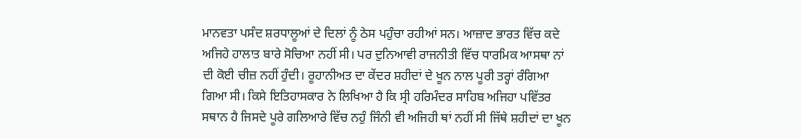ਮਾਨਵਤਾ ਪਸੰਦ ਸ਼ਰਧਾਲੂਆਂ ਦੇ ਦਿਲਾਂ ਨੂੰ ਠੇਸ ਪਹੁੰਚਾ ਰਹੀਆਂ ਸਨ। ਆਜ਼ਾਦ ਭਾਰਤ ਵਿੱਚ ਕਦੇ ਅਜਿਹੇ ਹਾਲਾਤ ਬਾਰੇ ਸੋਚਿਆ ਨਹੀਂ ਸੀ। ਪਰ ਦੁਨਿਆਵੀ ਰਾਜਨੀਤੀ ਵਿੱਚ ਧਾਰਮਿਕ ਆਸਥਾ ਨਾਂ ਦੀ ਕੋਈ ਚੀਜ਼ ਨਹੀਂ ਹੁੰਦੀ। ਰੂਹਾਨੀਅਤ ਦਾ ਕੇਂਦਰ ਸ਼ਹੀਦਾਂ ਦੇ ਖੂਨ ਨਾਲ ਪੂਰੀ ਤਰ੍ਹਾਂ ਰੰਗਿਆ ਗਿਆ ਸੀ। ਕਿਸੇ ਇਤਿਹਾਸਕਾਰ ਨੇ ਲਿਖਿਆ ਹੈ ਕਿ ਸ੍ਰੀ ਹਰਿਮੰਦਰ ਸਾਹਿਬ ਅਜਿਹਾ ਪਵਿੱਤਰ ਸਥਾਨ ਹੈ ਜਿਸਦੇ ਪੂਰੇ ਗਲਿਆਰੇ ਵਿੱਚ ਨਹੁੰ ਜਿੰਨੀ ਵੀ ਅਜਿਹੀ ਥਾਂ ਨਹੀਂ ਸੀ ਜਿੱਥੇ ਸ਼ਹੀਦਾਂ ਦਾ ਖੂਨ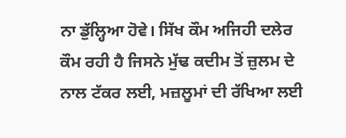ਨਾ ਡੁੱਲ੍ਹਿਆ ਹੋਵੇ। ਸਿੱਖ ਕੌਮ ਅਜਿਹੀ ਦਲੇਰ ਕੌਮ ਰਹੀ ਹੈ ਜਿਸਨੇ ਮੁੱਢ ਕਦੀਮ ਤੋਂ ਜ਼ੁਲਮ ਦੇ ਨਾਲ ਟੱਕਰ ਲਈ, ਮਜ਼ਲੂਮਾਂ ਦੀ ਰੱਖਿਆ ਲਈ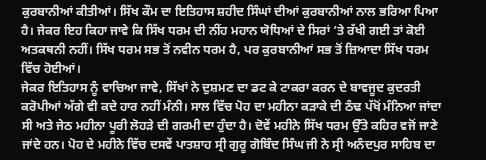ਕੁਰਬਾਨੀਆਂ ਕੀਤੀਆਂ। ਸਿੱਖ ਕੌਮ ਦਾ ਇਤਿਹਾਸ ਸ਼ਹੀਦ ਸਿੰਘਾਂ ਦੀਆਂ ਕੁਰਬਾਨੀਆਂ ਨਾਲ ਭਰਿਆ ਪਿਆ ਹੈ। ਜੇਕਰ ਇਹ ਕਿਹਾ ਜਾਵੇ ਕਿ ਸਿੱਖ ਧਰਮ ਦੀ ਨੀਂਹ ਮਹਾਨ ਯੋਧਿਆਂ ਦੇ ਸਿਰਾਂ ’ਤੇ ਰੱਖੀ ਗਈ ਤਾਂ ਕੋਈ ਅਤਕਥਨੀ ਨਹੀਂ। ਸਿੱਖ ਧਰਮ ਸਭ ਤੋਂ ਨਵੀਨ ਧਰਮ ਹੈ, ਪਰ ਕੁਰਬਾਨੀਆਂ ਸਭ ਤੋਂ ਜ਼ਿਆਦਾ ਸਿੱਖ ਧਰਮ ਵਿੱਚ ਹੋਈਆਂ।
ਜੇਕਰ ਇਤਿਹਾਸ ਨੂੰ ਵਾਚਿਆ ਜਾਵੇ, ਸਿੱਖਾਂ ਨੇ ਦੁਸ਼ਮਣ ਦਾ ਡਟ ਕੇ ਟਾਕਰਾ ਕਰਨ ਦੇ ਬਾਵਜੂਦ ਕੁਦਰਤੀ ਕਰੋਪੀਆਂ ਅੱਗੇ ਵੀ ਕਦੇ ਹਾਰ ਨਹੀਂ ਮੰਨੀ। ਸਾਲ ਵਿੱਚ ਪੋਹ ਦਾ ਮਹੀਨਾ ਕੜਾਕੇ ਦੀ ਠੰਢ ਪੱਖੋਂ ਮੰਨਿਆ ਜਾਂਦਾ ਸੀ ਅਤੇ ਜੇਠ ਮਹੀਨਾ ਪੂਰੀ ਲੋਹੜੇ ਦੀ ਗਰਮੀ ਦਾ ਹੁੰਦਾ ਹੈ। ਦੋਵੇਂ ਮਹੀਨੇ ਸਿੱਖ ਧਰਮ ਉੱਤੇ ਕਹਿਰ ਵਜੋਂ ਜਾਣੇ ਜਾਂਦੇ ਹਨ। ਪੋਹ ਦੇ ਮਹੀਨੇ ਵਿੱਚ ਦਸਵੇਂ ਪਾਤਸ਼ਾਹ ਸ੍ਰੀ ਗੁਰੂ ਗੋਬਿੰਦ ਸਿੰਘ ਜੀ ਨੇ ਸ੍ਰੀ ਅਨੰਦਪੁਰ ਸਾਹਿਬ ਦਾ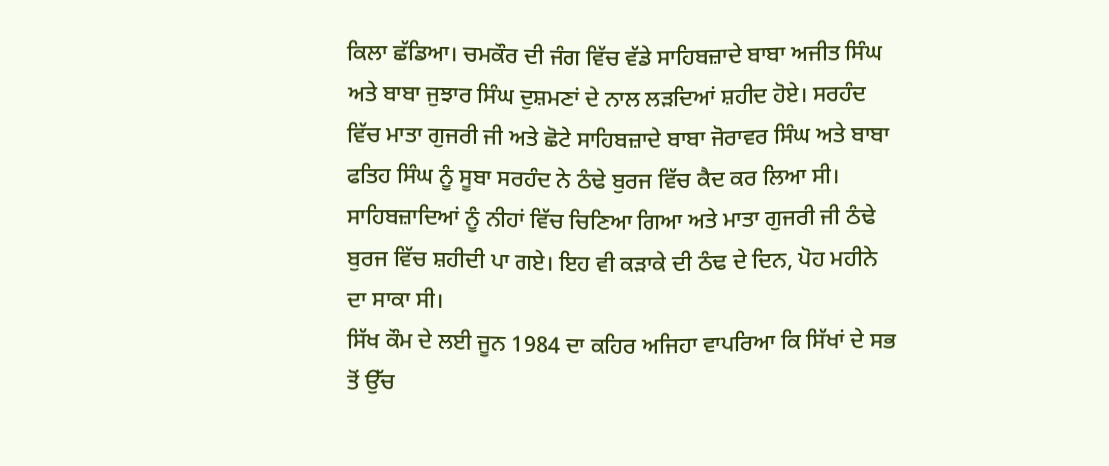ਕਿਲਾ ਛੱਡਿਆ। ਚਮਕੌਰ ਦੀ ਜੰਗ ਵਿੱਚ ਵੱਡੇ ਸਾਹਿਬਜ਼ਾਦੇ ਬਾਬਾ ਅਜੀਤ ਸਿੰਘ ਅਤੇ ਬਾਬਾ ਜੁਝਾਰ ਸਿੰਘ ਦੁਸ਼ਮਣਾਂ ਦੇ ਨਾਲ ਲੜਦਿਆਂ ਸ਼ਹੀਦ ਹੋਏ। ਸਰਹੰਦ ਵਿੱਚ ਮਾਤਾ ਗੁਜਰੀ ਜੀ ਅਤੇ ਛੋਟੇ ਸਾਹਿਬਜ਼ਾਦੇ ਬਾਬਾ ਜੋਰਾਵਰ ਸਿੰਘ ਅਤੇ ਬਾਬਾ ਫਤਿਹ ਸਿੰਘ ਨੂੰ ਸੂਬਾ ਸਰਹੰਦ ਨੇ ਠੰਢੇ ਬੁਰਜ ਵਿੱਚ ਕੈਦ ਕਰ ਲਿਆ ਸੀ। ਸਾਹਿਬਜ਼ਾਦਿਆਂ ਨੂੰ ਨੀਹਾਂ ਵਿੱਚ ਚਿਣਿਆ ਗਿਆ ਅਤੇ ਮਾਤਾ ਗੁਜਰੀ ਜੀ ਠੰਢੇ ਬੁਰਜ ਵਿੱਚ ਸ਼ਹੀਦੀ ਪਾ ਗਏ। ਇਹ ਵੀ ਕੜਾਕੇ ਦੀ ਠੰਢ ਦੇ ਦਿਨ, ਪੋਹ ਮਹੀਨੇ ਦਾ ਸਾਕਾ ਸੀ।
ਸਿੱਖ ਕੌਮ ਦੇ ਲਈ ਜੂਨ 1984 ਦਾ ਕਹਿਰ ਅਜਿਹਾ ਵਾਪਰਿਆ ਕਿ ਸਿੱਖਾਂ ਦੇ ਸਭ ਤੋਂ ਉੱਚ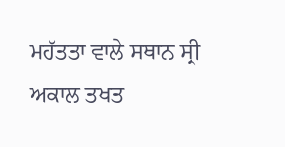ਮਹੱਤਤਾ ਵਾਲੇ ਸਥਾਨ ਸ੍ਰੀ ਅਕਾਲ ਤਖਤ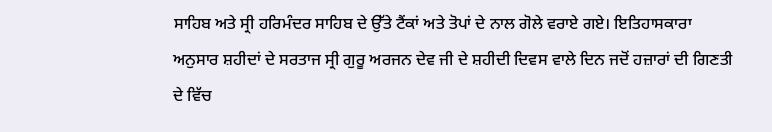ਸਾਹਿਬ ਅਤੇ ਸ੍ਰੀ ਹਰਿਮੰਦਰ ਸਾਹਿਬ ਦੇ ਉੱਤੇ ਟੈਂਕਾਂ ਅਤੇ ਤੋਪਾਂ ਦੇ ਨਾਲ ਗੋਲੇ ਵਰਾਏ ਗਏ। ਇਤਿਹਾਸਕਾਰਾ ਅਨੁਸਾਰ ਸ਼ਹੀਦਾਂ ਦੇ ਸਰਤਾਜ ਸ੍ਰੀ ਗੁਰੂ ਅਰਜਨ ਦੇਵ ਜੀ ਦੇ ਸ਼ਹੀਦੀ ਦਿਵਸ ਵਾਲੇ ਦਿਨ ਜਦੋਂ ਹਜ਼ਾਰਾਂ ਦੀ ਗਿਣਤੀ ਦੇ ਵਿੱਚ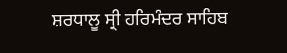ਸ਼ਰਧਾਲੂ ਸ੍ਰੀ ਹਰਿਮੰਦਰ ਸਾਹਿਬ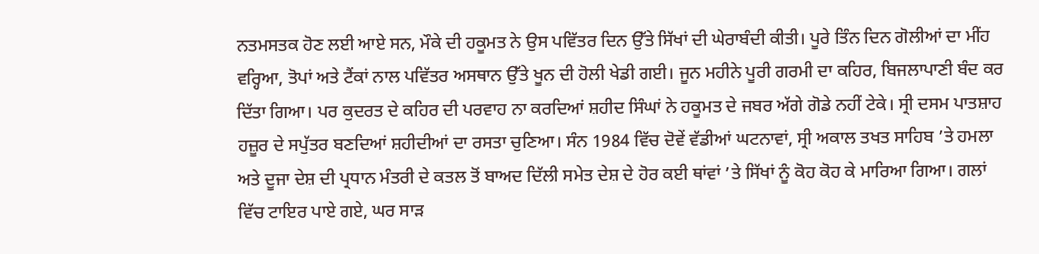ਨਤਮਸਤਕ ਹੋਣ ਲਈ ਆਏ ਸਨ, ਮੌਕੇ ਦੀ ਹਕੂਮਤ ਨੇ ਉਸ ਪਵਿੱਤਰ ਦਿਨ ਉੱਤੇ ਸਿੱਖਾਂ ਦੀ ਘੇਰਾਬੰਦੀ ਕੀਤੀ। ਪੂਰੇ ਤਿੰਨ ਦਿਨ ਗੋਲੀਆਂ ਦਾ ਮੀਂਹ ਵਰ੍ਹਿਆ, ਤੋਪਾਂ ਅਤੇ ਟੈਂਕਾਂ ਨਾਲ ਪਵਿੱਤਰ ਅਸਥਾਨ ਉੱਤੇ ਖੂਨ ਦੀ ਹੋਲੀ ਖੇਡੀ ਗਈ। ਜੂਨ ਮਹੀਨੇ ਪੂਰੀ ਗਰਮੀ ਦਾ ਕਹਿਰ, ਬਿਜਲਾਪਾਣੀ ਬੰਦ ਕਰ ਦਿੱਤਾ ਗਿਆ। ਪਰ ਕੁਦਰਤ ਦੇ ਕਹਿਰ ਦੀ ਪਰਵਾਹ ਨਾ ਕਰਦਿਆਂ ਸ਼ਹੀਦ ਸਿੰਘਾਂ ਨੇ ਹਕੂਮਤ ਦੇ ਜਬਰ ਅੱਗੇ ਗੋਡੇ ਨਹੀਂ ਟੇਕੇ। ਸ੍ਰੀ ਦਸਮ ਪਾਤਸ਼ਾਹ ਹਜ਼ੂਰ ਦੇ ਸਪੁੱਤਰ ਬਣਦਿਆਂ ਸ਼ਹੀਦੀਆਂ ਦਾ ਰਸਤਾ ਚੁਣਿਆ। ਸੰਨ 1984 ਵਿੱਚ ਦੋਵੇਂ ਵੱਡੀਆਂ ਘਟਨਾਵਾਂ, ਸ੍ਰੀ ਅਕਾਲ ਤਖਤ ਸਾਹਿਬ ’ਤੇ ਹਮਲਾ ਅਤੇ ਦੂਜਾ ਦੇਸ਼ ਦੀ ਪ੍ਰਧਾਨ ਮੰਤਰੀ ਦੇ ਕਤਲ ਤੋਂ ਬਾਅਦ ਦਿੱਲੀ ਸਮੇਤ ਦੇਸ਼ ਦੇ ਹੋਰ ਕਈ ਥਾਂਵਾਂ ’ਤੇ ਸਿੱਖਾਂ ਨੂੰ ਕੋਹ ਕੋਹ ਕੇ ਮਾਰਿਆ ਗਿਆ। ਗਲਾਂ ਵਿੱਚ ਟਾਇਰ ਪਾਏ ਗਏ, ਘਰ ਸਾੜ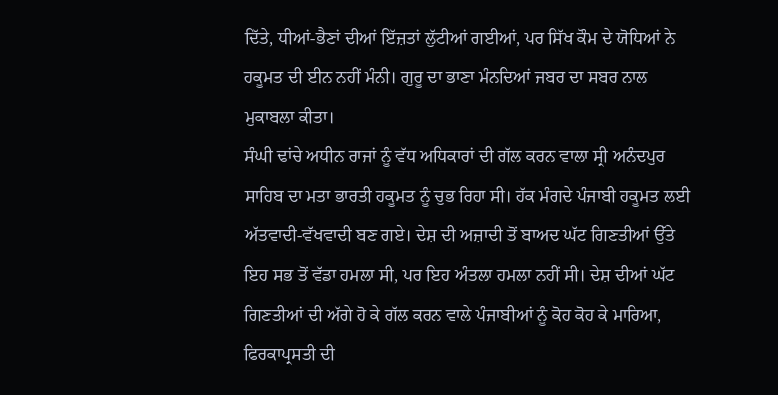ਦਿੱਤੇ, ਧੀਆਂ-ਭੈਣਾਂ ਦੀਆਂ ਇੱਜ਼ਤਾਂ ਲੁੱਟੀਆਂ ਗਈਆਂ, ਪਰ ਸਿੱਖ ਕੌਮ ਦੇ ਯੋਧਿਆਂ ਨੇ ਹਕੂਮਤ ਦੀ ਈਨ ਨਹੀਂ ਮੰਨੀ। ਗੁਰੂ ਦਾ ਭਾਣਾ ਮੰਨਦਿਆਂ ਜਬਰ ਦਾ ਸਬਰ ਨਾਲ ਮੁਕਾਬਲਾ ਕੀਤਾ।
ਸੰਘੀ ਢਾਂਚੇ ਅਧੀਨ ਰਾਜਾਂ ਨੂੰ ਵੱਧ ਅਧਿਕਾਰਾਂ ਦੀ ਗੱਲ ਕਰਨ ਵਾਲਾ ਸ੍ਰੀ ਅਨੰਦਪੁਰ ਸਾਹਿਬ ਦਾ ਮਤਾ ਭਾਰਤੀ ਹਕੂਮਤ ਨੂੰ ਚੁਭ ਰਿਹਾ ਸੀ। ਹੱਕ ਮੰਗਦੇ ਪੰਜਾਬੀ ਹਕੂਮਤ ਲਈ ਅੱਤਵਾਦੀ-ਵੱਖਵਾਦੀ ਬਣ ਗਏ। ਦੇਸ਼ ਦੀ ਅਜ਼ਾਦੀ ਤੋਂ ਬਾਅਦ ਘੱਟ ਗਿਣਤੀਆਂ ਉੱਤੇ ਇਹ ਸਭ ਤੋਂ ਵੱਡਾ ਹਮਲਾ ਸੀ, ਪਰ ਇਹ ਅੰਤਲਾ ਹਮਲਾ ਨਹੀਂ ਸੀ। ਦੇਸ਼ ਦੀਆਂ ਘੱਟ ਗਿਣਤੀਆਂ ਦੀ ਅੱਗੇ ਹੋ ਕੇ ਗੱਲ ਕਰਨ ਵਾਲੇ ਪੰਜਾਬੀਆਂ ਨੂੰ ਕੋਹ ਕੋਹ ਕੇ ਮਾਰਿਆ, ਫਿਰਕਾਪ੍ਰਸਤੀ ਦੀ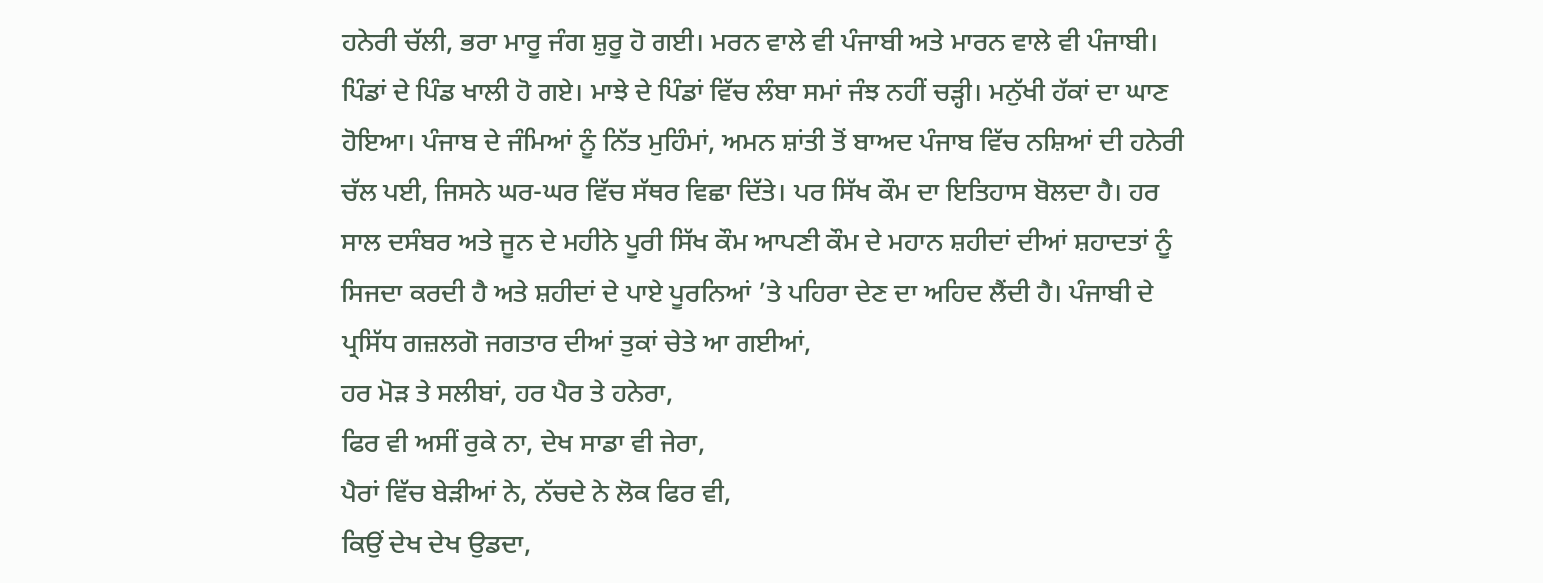ਹਨੇਰੀ ਚੱਲੀ, ਭਰਾ ਮਾਰੂ ਜੰਗ ਸ਼ੁਰੂ ਹੋ ਗਈ। ਮਰਨ ਵਾਲੇ ਵੀ ਪੰਜਾਬੀ ਅਤੇ ਮਾਰਨ ਵਾਲੇ ਵੀ ਪੰਜਾਬੀ। ਪਿੰਡਾਂ ਦੇ ਪਿੰਡ ਖਾਲੀ ਹੋ ਗਏ। ਮਾਝੇ ਦੇ ਪਿੰਡਾਂ ਵਿੱਚ ਲੰਬਾ ਸਮਾਂ ਜੰਝ ਨਹੀਂ ਚੜ੍ਹੀ। ਮਨੁੱਖੀ ਹੱਕਾਂ ਦਾ ਘਾਣ ਹੋਇਆ। ਪੰਜਾਬ ਦੇ ਜੰਮਿਆਂ ਨੂੰ ਨਿੱਤ ਮੁਹਿੰਮਾਂ, ਅਮਨ ਸ਼ਾਂਤੀ ਤੋਂ ਬਾਅਦ ਪੰਜਾਬ ਵਿੱਚ ਨਸ਼ਿਆਂ ਦੀ ਹਨੇਰੀ ਚੱਲ ਪਈ, ਜਿਸਨੇ ਘਰ-ਘਰ ਵਿੱਚ ਸੱਥਰ ਵਿਛਾ ਦਿੱਤੇ। ਪਰ ਸਿੱਖ ਕੌਮ ਦਾ ਇਤਿਹਾਸ ਬੋਲਦਾ ਹੈ। ਹਰ ਸਾਲ ਦਸੰਬਰ ਅਤੇ ਜੂਨ ਦੇ ਮਹੀਨੇ ਪੂਰੀ ਸਿੱਖ ਕੌਮ ਆਪਣੀ ਕੌਮ ਦੇ ਮਹਾਨ ਸ਼ਹੀਦਾਂ ਦੀਆਂ ਸ਼ਹਾਦਤਾਂ ਨੂੰ ਸਿਜਦਾ ਕਰਦੀ ਹੈ ਅਤੇ ਸ਼ਹੀਦਾਂ ਦੇ ਪਾਏ ਪੂਰਨਿਆਂ ’ਤੇ ਪਹਿਰਾ ਦੇਣ ਦਾ ਅਹਿਦ ਲੈਂਦੀ ਹੈ। ਪੰਜਾਬੀ ਦੇ ਪ੍ਰਸਿੱਧ ਗਜ਼ਲਗੋ ਜਗਤਾਰ ਦੀਆਂ ਤੁਕਾਂ ਚੇਤੇ ਆ ਗਈਆਂ,
ਹਰ ਮੋੜ ਤੇ ਸਲੀਬਾਂ, ਹਰ ਪੈਰ ਤੇ ਹਨੇਰਾ,
ਫਿਰ ਵੀ ਅਸੀਂ ਰੁਕੇ ਨਾ, ਦੇਖ ਸਾਡਾ ਵੀ ਜੇਰਾ,
ਪੈਰਾਂ ਵਿੱਚ ਬੇੜੀਆਂ ਨੇ, ਨੱਚਦੇ ਨੇ ਲੋਕ ਫਿਰ ਵੀ,
ਕਿਉਂ ਦੇਖ ਦੇਖ ਉਡਦਾ,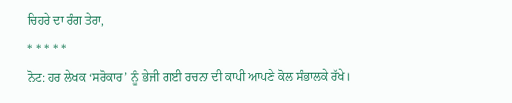ਚਿਹਰੇ ਦਾ ਰੰਗ ਤੇਰਾ,
* * * * *
ਨੋਟ: ਹਰ ਲੇਖਕ ‘ਸਰੋਕਾਰ’ ਨੂੰ ਭੇਜੀ ਗਈ ਰਚਨਾ ਦੀ ਕਾਪੀ ਆਪਣੇ ਕੋਲ ਸੰਭਾਲਕੇ ਰੱਖੇ।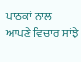ਪਾਠਕਾਂ ਨਾਲ ਆਪਣੇ ਵਿਚਾਰ ਸਾਂਝੇ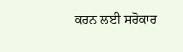ਕਰਨ ਲਈ ਸਰੋਕਾਰ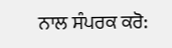ਨਾਲ ਸੰਪਰਕ ਕਰੋ: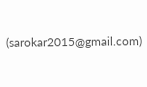(sarokar2015@gmail.com)